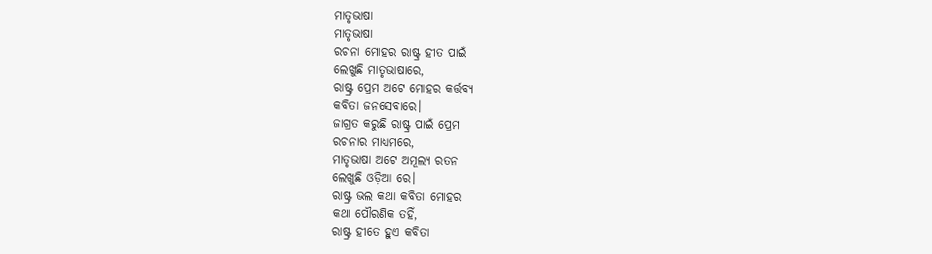ମାତୃଭାଷା
ମାତୃଭାଷା
ରଚନା ମୋହର ରାଷ୍ଟ୍ର ହୀତ ପାଇଁ
ଲେଖୁଛି ମାତୃଭାଷାରେ,
ରାଷ୍ଟ୍ର ପ୍ରେମ ଅଟେ ମୋହର କର୍ତ୍ତବ୍ୟ
କବିତା ଜନସେବାରେ।
ଜାଗ୍ରତ କରୁଛି ରାଷ୍ଟ୍ର ପାଇଁ ପ୍ରେମ
ରଚନାର ମାଧ୍ୟମରେ,
ମାତୃଭାଷା ଅଟେ ଅମୂଲ୍ୟ ରତନ
ଲେଖୁଛି ଓଡ଼ିଆ ରେ।
ରାଷ୍ଟ୍ର ଭଲ କଥା କବିତା ମୋହର
କଥା ପୌରଣିକ ତହିଁ,
ରାଷ୍ଟ୍ର ହୀତେ ହୁଏ କବିତା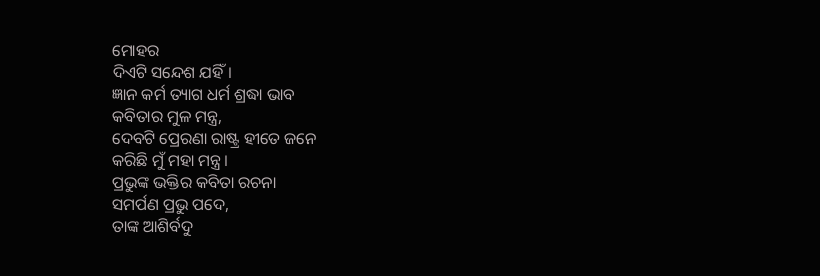ମୋହର
ଦିଏଟି ସନ୍ଦେଶ ଯହିଁ।
ଜ୍ଞାନ କର୍ମ ତ୍ୟାଗ ଧର୍ମ ଶ୍ରଦ୍ଧା ଭାବ
କବିତାର ମୁଳ ମନ୍ତ୍ର,
ଦେବଟି ପ୍ରେରଣା ରାଷ୍ଟ୍ର ହୀତେ ଜନେ
କରିଛି ମୁଁ ମହା ମନ୍ତ୍ର।
ପ୍ରଭୁଙ୍କ ଭକ୍ତିର କବିତା ରଚନା
ସମର୍ପଣ ପ୍ରଭୁ ପଦେ,
ତାଙ୍କ ଆଶିର୍ବଦୁ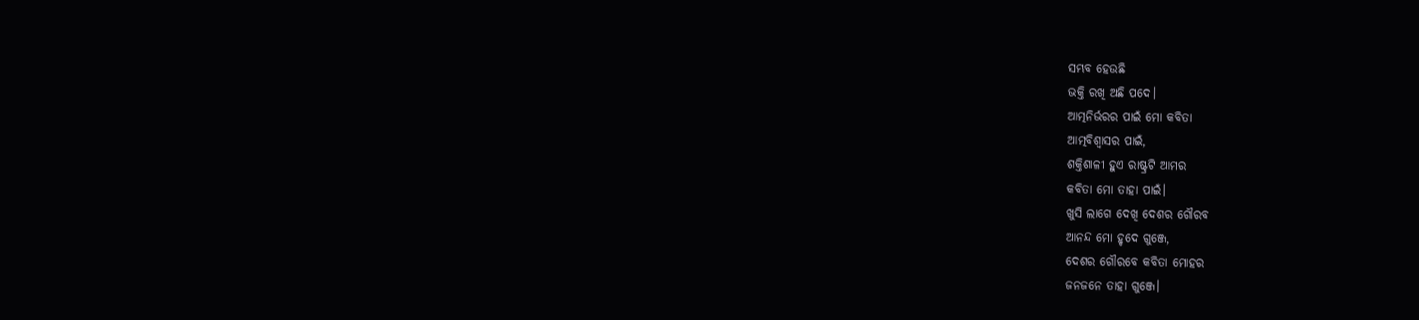ସମ୍ଭବ ହେଉଛି
ଭକ୍ତି ରଖି ଅଛି ପଦେ।
ଆତ୍ମନିର୍ଭରର ପାଇଁ ମୋ କବିତା
ଆତ୍ମବିଶ୍ୱାସର ପାଇଁ,
ଶକ୍ତିଶାଳୀ ହୁଏ ରାଷ୍ଟ୍ରଟି ଆମର
କବିତା ମୋ ତାହା ପାଇଁ।
ଖୁସି ଲାଗେ ଦେଖି ଦେଶର ଗୌରବ
ଆନନ୍ଦ ମୋ ହୃଦେ ଗୁଞ୍ଜେ,
ଦେଶର ଗୌରବେ କବିତା ମୋହର
ଜନଜନେ ତାହା ଗୁଞ୍ଜେ।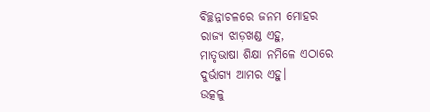ବିଚ୍ଛନ୍ନାଚଳରେ ଜନମ ମୋହର
ରାଜ୍ୟ ଝାଡ଼ଖଣ୍ଡ ଏହୁ,
ମାତୃଭାଷା ଶିକ୍ଷା ନମିଳେ ଏଠାରେ
ଦୁର୍ଭାଗ୍ୟ ଆମର ଏହୁ।
ଉତ୍କଳୁ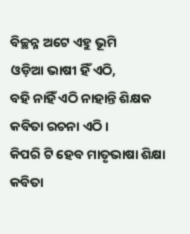ବିଚ୍ଛନ୍ନ ଅଟେ ଏହୁ ଭୂମି
ଓଡ଼ିଆ ଭାଷୀ ହିଁ ଏଠି,
ବହି ନାହିଁ ଏଠି ନାହାନ୍ତି ଶିକ୍ଷକ
କବିତା ରଚନା ଏଠି।
କିପରି ଟି ହେବ ମାତୃଭାଷା ଶିକ୍ଷା
କବିତା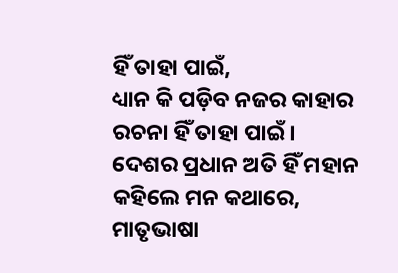ହିଁ ତାହା ପାଇଁ,
ଧ୍ୟାନ କି ପଡ଼ିବ ନଜର କାହାର
ରଚନା ହିଁ ତାହା ପାଇଁ।
ଦେଶର ପ୍ରଧାନ ଅତି ହିଁ ମହାନ
କହିଲେ ମନ କଥାରେ,
ମାତୃଭାଷା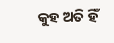କୁହ ଅତି ହିଁ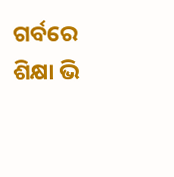ଗର୍ବରେ
ଶିକ୍ଷା ଭି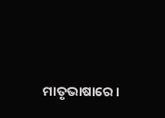ମାତୃଭାଷାରେ।